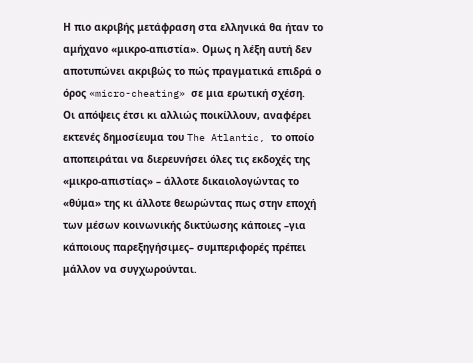Η πιο ακριβής μετάφραση στα ελληνικά θα ήταν το αμήχανο «μικρο-απιστία». Ομως η λέξη αυτή δεν αποτυπώνει ακριβώς το πώς πραγματικά επιδρά ο όρος «micro-cheating» σε μια ερωτική σχέση.
Οι απόψεις έτσι κι αλλιώς ποικίλλουν, αναφέρει εκτενές δημοσίευμα του The Atlantic, το οποίο αποπειράται να διερευνήσει όλες τις εκδοχές της «μικρο-απιστίας» – άλλοτε δικαιολογώντας το «θύμα» της κι άλλοτε θεωρώντας πως στην εποχή των μέσων κοινωνικής δικτύωσης κάποιες –για κάποιους παρεξηγήσιμες– συμπεριφορές πρέπει μάλλον να συγχωρούνται.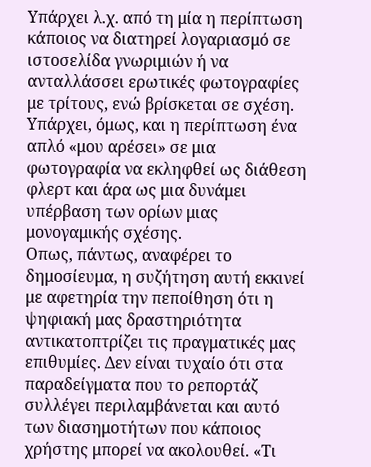Υπάρχει λ.χ. από τη μία η περίπτωση κάποιος να διατηρεί λογαριασμό σε ιστοσελίδα γνωριμιών ή να ανταλλάσσει ερωτικές φωτογραφίες με τρίτους, ενώ βρίσκεται σε σχέση. Υπάρχει, όμως, και η περίπτωση ένα απλό «μου αρέσει» σε μια φωτογραφία να εκληφθεί ως διάθεση φλερτ και άρα ως μια δυνάμει υπέρβαση των ορίων μιας μονογαμικής σχέσης.
Οπως, πάντως, αναφέρει το δημοσίευμα, η συζήτηση αυτή εκκινεί με αφετηρία την πεποίθηση ότι η ψηφιακή μας δραστηριότητα αντικατοπτρίζει τις πραγματικές μας επιθυμίες. Δεν είναι τυχαίο ότι στα παραδείγματα που το ρεπορτάζ συλλέγει περιλαμβάνεται και αυτό των διασημοτήτων που κάποιος χρήστης μπορεί να ακολουθεί. «Τι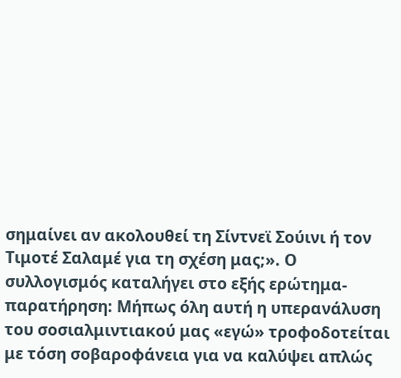σημαίνει αν ακολουθεί τη Σίντνεϊ Σούινι ή τον Τιμοτέ Σαλαμέ για τη σχέση μας;». Ο συλλογισμός καταλήγει στο εξής ερώτημα-παρατήρηση: Μήπως όλη αυτή η υπερανάλυση του σοσιαλμιντιακού μας «εγώ» τροφοδοτείται με τόση σοβαροφάνεια για να καλύψει απλώς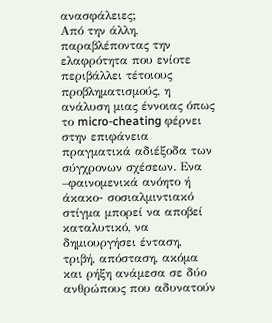ανασφάλειες;
Από την άλλη, παραβλέποντας την ελαφρότητα που ενίοτε περιβάλλει τέτοιους προβληματισμούς, η ανάλυση μιας έννοιας όπως το micro-cheating φέρνει στην επιφάνεια πραγματικά αδιέξοδα των σύγχρονων σχέσεων. Ενα –φαινομενικά ανόητο ή άκακο- σοσιαλμιντιακό στίγμα μπορεί να αποβεί καταλυτικό, να δημιουργήσει ένταση, τριβή, απόσταση, ακόμα και ρήξη ανάμεσα σε δύο ανθρώπους που αδυνατούν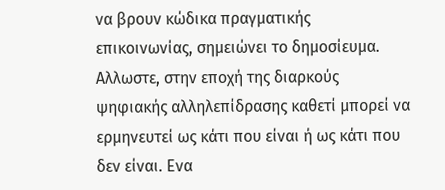να βρουν κώδικα πραγματικής επικοινωνίας, σημειώνει το δημοσίευμα.
Αλλωστε, στην εποχή της διαρκούς ψηφιακής αλληλεπίδρασης καθετί μπορεί να ερμηνευτεί ως κάτι που είναι ή ως κάτι που δεν είναι. Ενα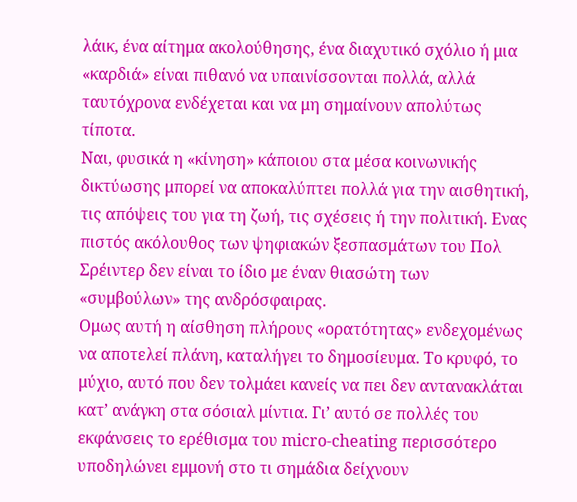λάικ, ένα αίτημα ακολούθησης, ένα διαχυτικό σχόλιο ή μια «καρδιά» είναι πιθανό να υπαινίσσονται πολλά, αλλά ταυτόχρονα ενδέχεται και να μη σημαίνουν απολύτως τίποτα.
Ναι, φυσικά η «κίνηση» κάποιου στα μέσα κοινωνικής δικτύωσης μπορεί να αποκαλύπτει πολλά για την αισθητική, τις απόψεις του για τη ζωή, τις σχέσεις ή την πολιτική. Ενας πιστός ακόλουθος των ψηφιακών ξεσπασμάτων του Πολ Σρέιντερ δεν είναι το ίδιο με έναν θιασώτη των «συμβούλων» της ανδρόσφαιρας.
Ομως αυτή η αίσθηση πλήρους «ορατότητας» ενδεχομένως να αποτελεί πλάνη, καταλήγει το δημοσίευμα. Το κρυφό, το μύχιο, αυτό που δεν τολμάει κανείς να πει δεν αντανακλάται κατ’ ανάγκη στα σόσιαλ μίντια. Γι’ αυτό σε πολλές του εκφάνσεις το ερέθισμα του micro-cheating περισσότερο υποδηλώνει εμμονή στο τι σημάδια δείχνουν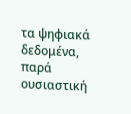τα ψηφιακά δεδομένα, παρά ουσιαστική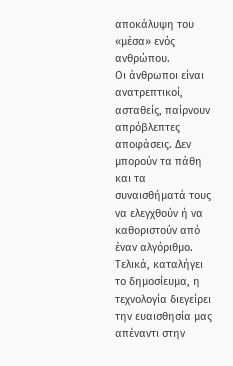αποκάλυψη του «μέσα» ενός ανθρώπου.
Οι άνθρωποι είναι ανατρεπτικοί, ασταθείς, παίρνουν απρόβλεπτες αποφάσεις. Δεν μπορούν τα πάθη και τα συναισθήματά τους να ελεγχθούν ή να καθοριστούν από έναν αλγόριθμο. Τελικά, καταλήγει το δημοσίευμα, η τεχνολογία διεγείρει την ευαισθησία μας απέναντι στην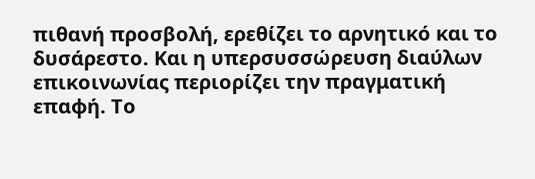πιθανή προσβολή, ερεθίζει το αρνητικό και το δυσάρεστο. Και η υπερσυσσώρευση διαύλων επικοινωνίας περιορίζει την πραγματική επαφή. Το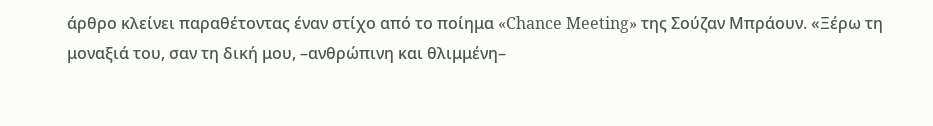άρθρο κλείνει παραθέτοντας έναν στίχο από το ποίημα «Chance Meeting» της Σούζαν Μπράουν. «Ξέρω τη μοναξιά του, σαν τη δική μου, –ανθρώπινη και θλιμμένη–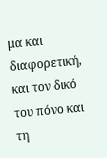μα και διαφορετική, και τον δικό του πόνο και τη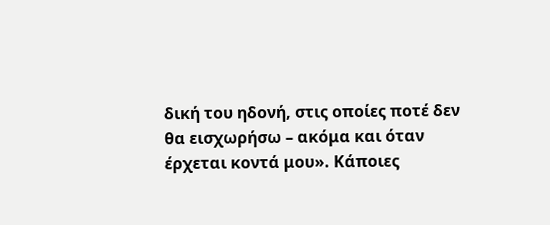δική του ηδονή, στις οποίες ποτέ δεν θα εισχωρήσω – ακόμα και όταν έρχεται κοντά μου». Κάποιες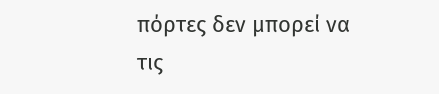πόρτες δεν μπορεί να τις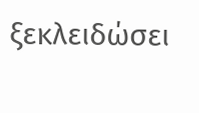ξεκλειδώσει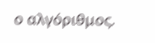ο αλγόριθμος.